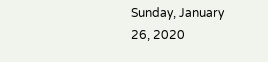Sunday, January 26, 2020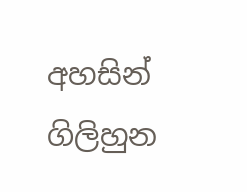අහසින් ගිලිහුන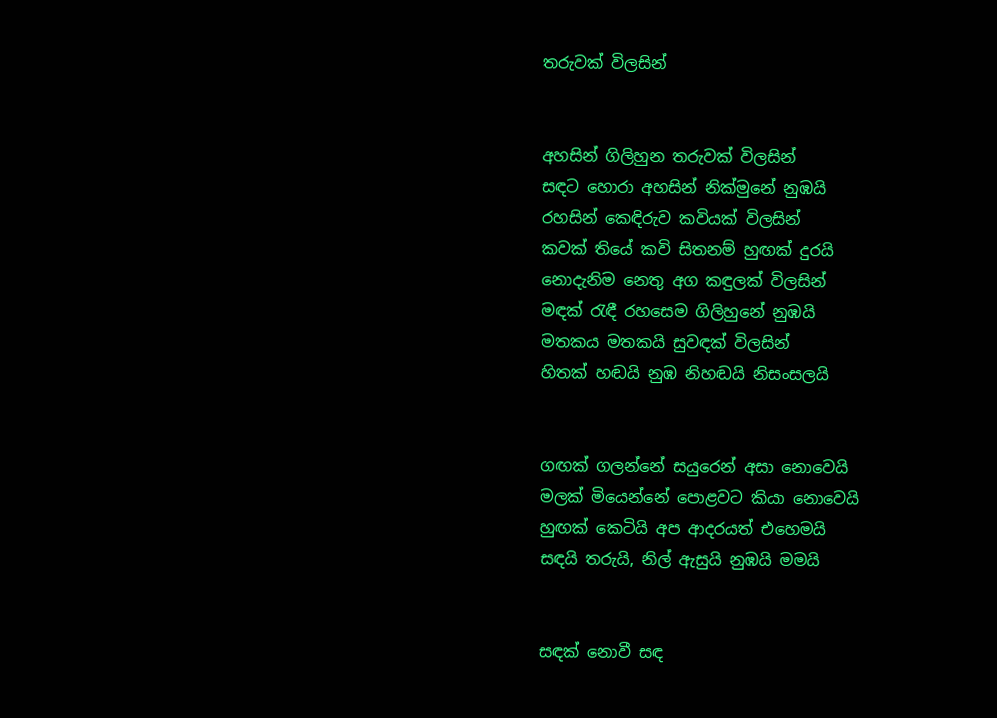තරුවක් විලසින්


අහසින් ගිලිහුන තරුවක් විලසින්
සඳට හොරා අහසින් නික්මුනේ නුඹයි
රහසින් කෙඳිරුව කවියක් විලසින්
කවක් තියේ කවි සිතනම් හුඟක් දුරයි
නොදැනිම නෙතු අග කඳුලක් විලසින්
මඳක් රැඳී රහසෙම ගිලිහුනේ නුඹයි
මතකය මතකයි සුවඳක් විලසින්
හිතක් හඬයි නුඹ නිහඬයි නිසංසලයි


ගඟක් ගලන්නේ සයුරෙන් අසා නොවෙයි
මලක් මියෙන්නේ පොළවට කියා නොවෙයි
හුඟක් කෙටියි අප ආදරයත් එහෙමයි
සඳයි තරුයි, නිල් ඇසුයි නුඹයි මමයි


සඳක් නොවී සඳ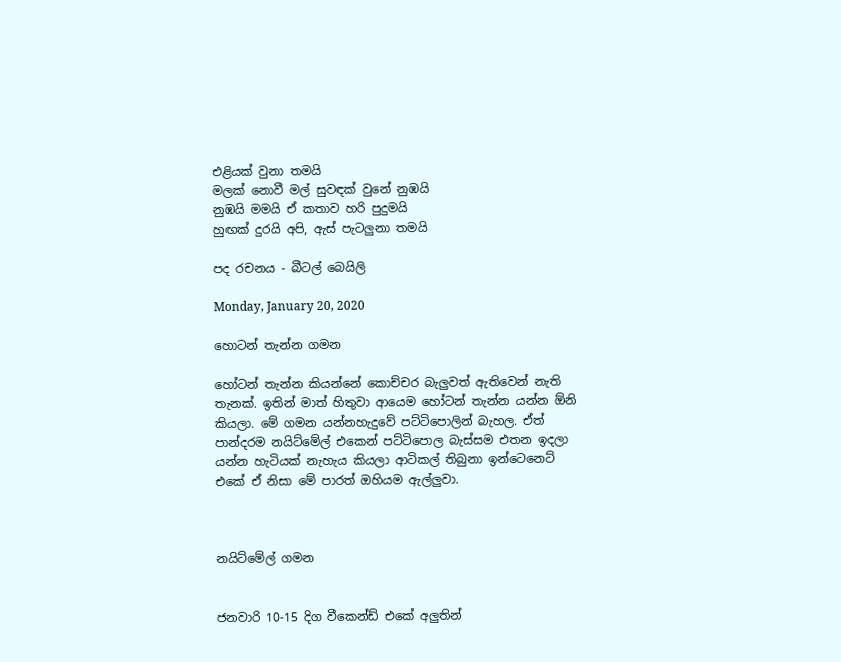එළියක් වුනා තමයි
මලක් නොවී මල් සුවඳක් වුනේ නුඹයි
නුඹයි මමයි ඒ කතාව හරි පුදුමයි
හුඟක් දුරයි අපි, ඇස් පැටලුනා තමයි

පද රචනය - බීටල් බෙයිලි

Monday, January 20, 2020

හොටන් තැන්න ගමන

හෝටන් තැන්න කියන්නේ කොච්චර බැලුවත් ඇතිවෙන් නැති තැනක්. ඉතින් මාත් හිතුවා ආයෙම හෝටන් තැන්න යන්න ඕනි කියලා. මේ ගමන යන්නහැදුවේ පට්ටිපොලින් බැහල. ඒත් පාන්දරම නයිට්මේල් එකෙන් පට්ටිපොල බැස්සම එතන ඉදලා යන්න හැටියක් නැහැය කියලා ආටිකල් තිබුනා ඉන්ටෙනෙට් එකේ ඒ නිසා මේ පාරත් ඔහියම ඇල්ලුවා.



නයිට්මේල් ගමන


ජනවාරි 10-15 දිග වීකෙන්ඩ් එකේ අලුතින්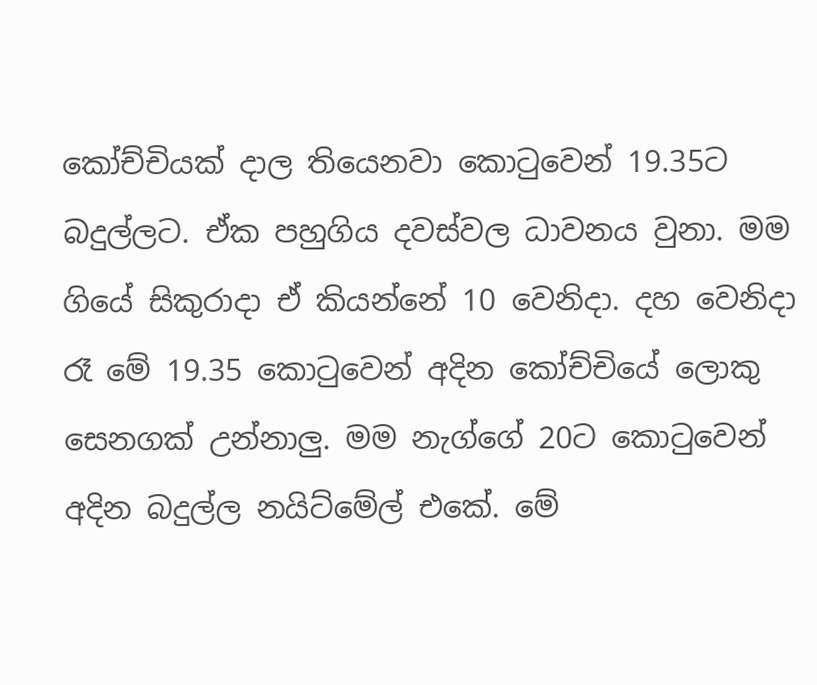කෝච්චියක් දාල තියෙනවා කොටුවෙන් 19.35ට බදුල්ලට. ඒක පහුගිය දවස්වල ධාවනය වුනා. මම ගියේ සිකුරාදා ඒ කියන්නේ 10 වෙනිදා. දහ වෙනිදා රෑ මේ 19.35 කොටුවෙන් අදින කෝච්චියේ ලොකු සෙනගක් උන්නාලු. මම නැග්ගේ 20ට කොටුවෙන් අදින බදුල්ල නයිට්මේල් එකේ. මේ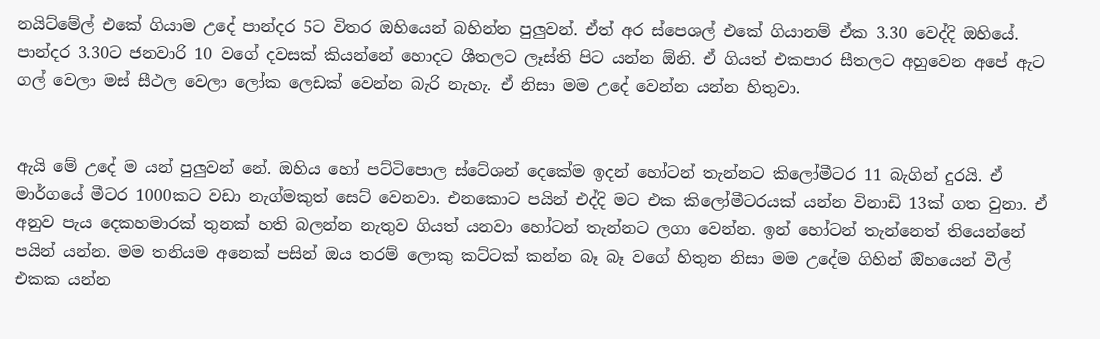නයිට්මේල් එකේ ගියාම උදේ පාන්දර 5ට විතර ඔහියෙන් බහින්න පුලුවන්. ඒත් අර ස්පෙශල් එකේ ගියානම් ඒක 3.30 වෙද්දි ඔහියේ. පාන්දර 3.30ට ජනවාරි 10 වගේ දවසක් කියන්නේ හොදට ශීතලට ලෑස්ති පිට යන්න ඕනි. ඒ ගියත් එකපාර සීතලට අහුවෙන අපේ ඇට ගල් වෙලා මස් සීථල වෙලා ලෝක ලෙඩක් වෙන්න බැරි නැහැ. ඒ නිසා මම උදේ වෙන්න යන්න හිතුවා.


ඇයි මේ උදේ ම යන් පුලුවන් නේ. ඔහිය හෝ පට්ටිපොල ස්ටේශන් දෙකේම ඉදන් හෝටන් තැන්නට කිලෝමීටර 11 බැගින් දුරයි. ඒ මාර්ගයේ මීටර 1000කට වඩා නැග්මකුත් සෙට් වෙනවා. එනකොට පයින් එද්දි මට එක කිලෝමීටරයක් යන්න විනාඩි 13ක් ගත වුනා. ඒ අනුව පැය දෙකහමාරක් තුනක් හති බලන්න නැතුව ගියත් යනවා හෝටන් තැන්නට ලගා වෙන්න. ඉන් හෝටන් තැන්නෙත් තියෙන්නේ පයින් යන්න. මම තනියම අනෙක් පසින් ඔය තරම් ලොකු කට්ටක් කන්න බෑ බෑ වගේ හිතුන නිසා මම උදේම ගිහින් ඔිහයෙන් වීල් එකක යන්න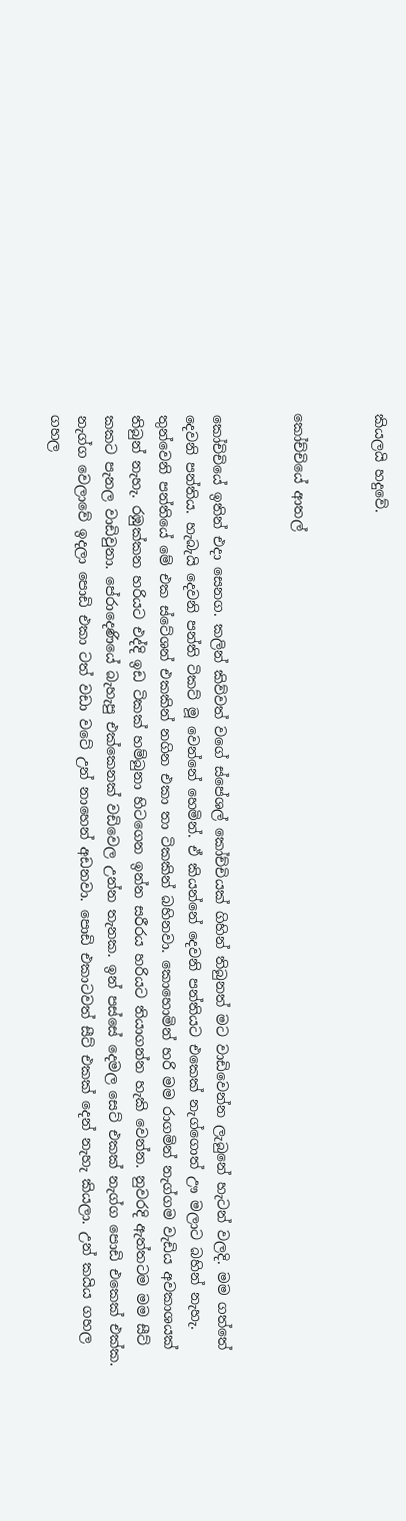කියලයි හදුවේ.


කෝච්චියේ ආතල්


කෝචිචියේ ඉතින් එදා සෙනග. කලින් කිව්වත් වගේ ස්පේශල් කෝච්චියක් ගිහින් තිබුනත් මට වාඩිවෙන්න ලැබුනේ හැටන් වලදි. මම ගත්තේ දෙවනි පන්තිය. හැබැයි දෙවනි පන්ති ටිකට් මූ වෙන්නේ හෙමින්. ඒ කියන්නේ දෙවනි පන්තියට එකෙක් නැග්ගොත් ඌ මලාට බහින් නැහැ. තුන්වෙනි පන්තියේ මේ එක ස්ටේශන් එකකින් නගින එකා තා ටිකකින් බහිනවා. කොහොමින් හරි මම රාගමින් නැග්ගම වැඩිය අවකාශයක් තිබුන් නැහැ. රඹුක්කන හරියට එද්දි ඉඩ ටිකක් හම්බුනා හිටගෙන ඉන්න සරීරය හරියට තියාගන්න හැකි වෙන්න. නුවරදි ඇත්තටම මම සීට් කකට පැනල වාඩිවුනා. පේරාදෙණියේ බැහැපු එක්කෙනක් වඩිවෙල උන්න තැනක. ඉන් පස්සේ දෙමල සෙට් එකක් නැග්ග පොඩි එකෙක් එක්ක. නැග්ග වෙලාවේ ඉදලා පොඩි එකා ටත් වඩා වටේ උන් නාහෙන් අඩනවා. පොඩි එකාටවත් සීට් එකක් දෙන් නැහැ කියලා. උන් කයිය ගහල ගහල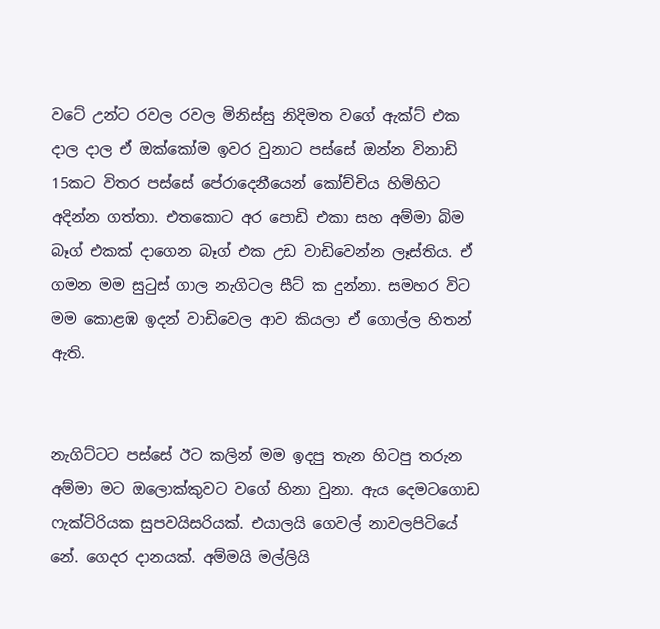වටේ උන්ට රවල රවල මිනිස්සු නිදිමත වගේ ඇක්ට් එක දාල දාල ඒ ඔක්කෝම ඉවර වුනාට පස්සේ ඔන්න විනාඩි 15කට විතර පස්සේ පේරාදෙනීයෙන් කෝච්චිය හිමිහිට අදින්න ගත්තා. එතකොට අර පොඩි එකා සහ අම්මා බිම බෑග් එකක් දාගෙන බෑග් එක උඩ වාඩිවෙන්න ලෑස්තිය. ඒ ගමන මම සුටුස් ගාල නැගිටල සීට් ක දුන්නා. සමහර විට මම කොළඹ ඉදන් වාඩිවෙල ආව කියලා ඒ ගොල්ල හිතන් ඇති.


නැගිට්ටට පස්සේ ඊට කලින් මම ඉදපු තැන හිටපු තරුන අම්මා මට ඔලොක්කුවට වගේ හිනා වුනා. ඇය දෙමටගොඩ ෆැක්ටිරියක සුපවයිසරියක්. එයාලයි ගෙවල් නාවලපිටියේ නේ. ගෙදර දානයක්. අම්මයි මල්ලියි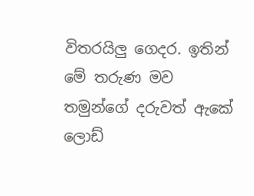විතරයිලු ගෙදර. ඉතින් මේ තරුණ මව තමුන්ගේ දරුවත් ඇකේ ලොඩ්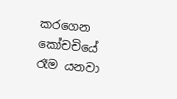කරගෙන කෝචචියේ රෑම යනවා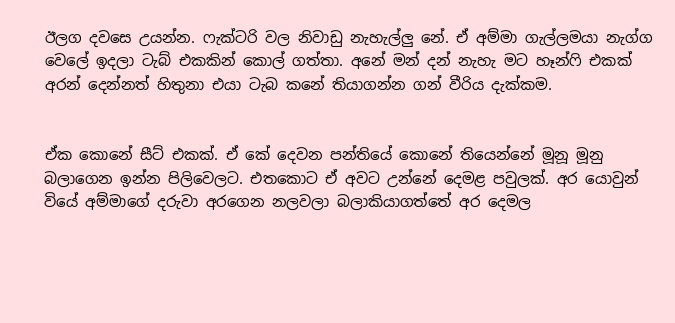ඊලග දවසෙ උයන්න. ෆැක්ටරි වල නිවාඩු නැහැල්ලු නේ. ඒ අම්මා ගැල්ලමයා නැග්ග වෙලේ ඉදලා ටැබ් එකකින් කොල් ගත්තා. අනේ මන් දන් නැහැ මට හෑන්ෆි එකක් අරන් දෙන්නත් හිතුනා එයා ටැබ කනේ තියාගන්න ගන් වීරිය දැක්කම.


ඒක කොනේ සීට් එකක්. ඒ කේ දෙවන පන්තියේ කොනේ තියෙන්නේ මූනූ මූනු බලාගෙන ඉන්න පිලිවෙලට. එතකොට ඒ අවට උන්නේ දෙමළ පවුලක්. අර යොවුන් වියේ අම්මාගේ දරුවා අරගෙන නලවලා බලාකියාගත්තේ අර දෙමල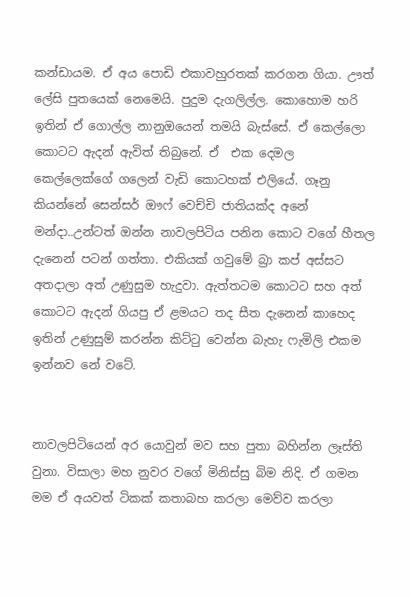කන්ඩායම. ඒ අය පොඩි එකාවහුරතක් කරගන ගියා. ඌත් ලේසි පුතයෙක් නෙමෙයි. පුදුම දැගලිල්ල. කොහොම හරි ඉතින් ඒ ගොල්ල නානුඔයෙන් තමයි බැස්සේ. ඒ කෙල්ලො කොටට ඇදන් ඇවිත් තිබුනේ. ඒ  එක දෙමල කෙල්ලෙක්ගේ ගලෙන් වැඩි කොටහක් එලියේ. ගෑනු කියන්නේ සෙන්සර් ඖෆ් වෙච්චි ජාතියක්ද අනේ මන්දා..උන්ටත් ඔන්න නාවලපිටිය පනින කොට වගේ හීතල දැනෙන් පටන් ගත්තා. එකියක් ගවුමේ බ්‍රා කප් අස්සට අතදාලා අත් උණුසුම හැදුවා. ඇත්තටම කොටට සහ අත් කොටට ඇදන් ගියපු ඒ ළමයට තද සීත දැනෙන් කාහෙද ඉතින් උණුසුම් කරන්න කිට්ටු වෙන්න බැහැ ෆැමිලි එකම ඉන්නව නේ වටේ.


නාවලපිටියෙන් අර යොවුන් මව සහ පුතා බහින්න ලෑස්ති වුනා. විසාලා මහ නුවර වගේ මිනිස්සු බිම නිදි. ඒ ගමන මම ඒ අයවත් ටිකක් කතාබහ කරලා මෙව්ව කරලා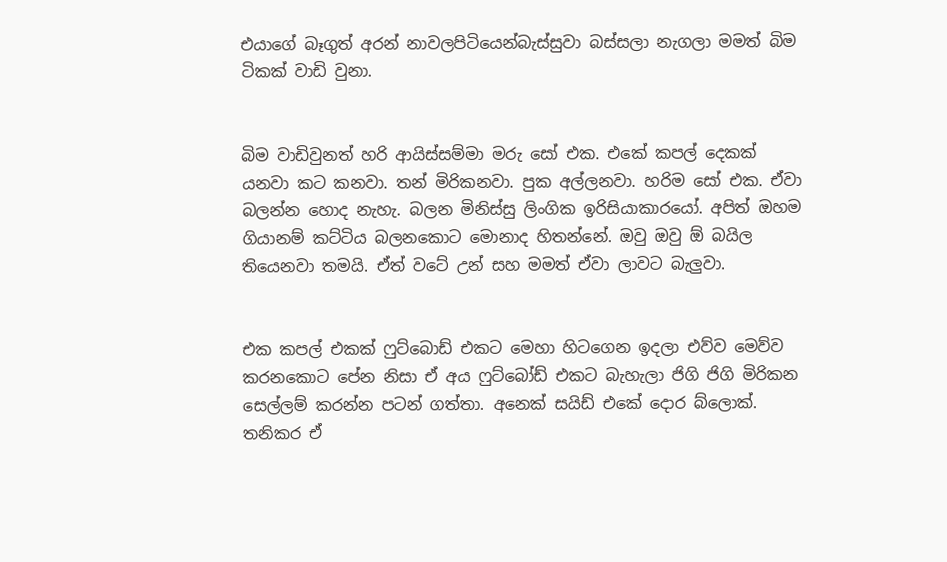එයාගේ බෑගුත් අරන් නාවලපිටියෙන්බැස්සුවා බස්සලා නැගලා මමත් බිම ටිකක් වාඩි වුනා.


බිම වාඩිවුනත් හරි ආයිස්සම්මා මරු සෝ එක. එකේ කපල් දෙකක් යනවා කට කනවා. තන් මිරිකනවා. පුක අල්ලනවා. හරිම සෝ එක. ඒවා බලන්න හොද නැහැ. බලන මිනිස්සු ලිංගික ඉරිසියාකාරයෝ. අපිත් ඔහම ගියානම් කට්ටිය බලනකොට මොනාද හිතන්නේ. ඔවු ඔවු ඕ බයිල තියෙනවා තමයි. ඒත් වටේ උන් සහ මමත් ඒවා ලාවට බැලුවා.


එක කපල් එකක් ෆුට්බොඩ් එකට මෙහා හිටගෙන ඉදලා එව්ව මෙව්ව කරනකොට පේන නිසා ඒ අය ෆුට්බෝඩ් එකට බැහැලා ජිගි ජිගි මිරිකන සෙල්ලම් කරන්න පටන් ගත්තා. අනෙක් සයිඩ් එකේ දොර බ්ලොක්. තනිකර ඒ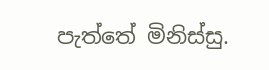පැත්තේ මිනිස්සු.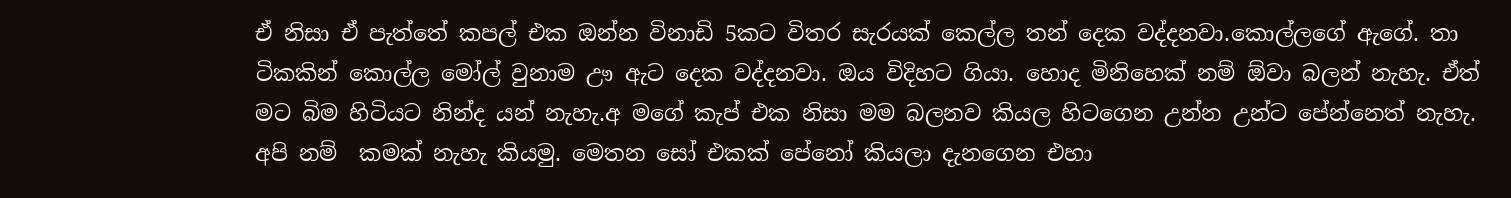ඒ නිසා ඒ පැත්තේ කපල් එක ඔන්න විනාඩි 5කට විතර සැරයක් කෙල්ල තන් දෙක වද්දනවා.කොල්ලගේ ඇගේ. තා ටිකකින් කොල්ල මෝල් වුනාම ඌ ඇට දෙක වද්දනවා. ඔය විදිහට ගියා. හොද මිනිහෙක් නම් ඕවා බලන් නැහැ. ඒත් මට බිම හිටියට නින්ද යන් නැහැ.අ මගේ කැප් එක නිසා මම බලනව කියල හිටගෙන උන්න උන්ට පේන්නෙත් නැහැ. අපි නම්  කමක් නැහැ කියමු. මෙතන සෝ එකක් පේනෝ කියලා දැනගෙන එහා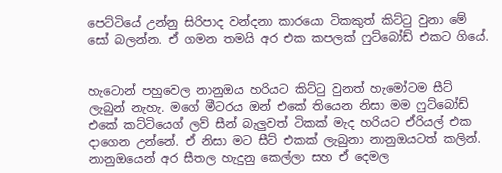පෙට්ටියේ උන්නු සිරිපාද වන්දනා කාරයො ටිකකුත් කිට්ටු වුනා මේ සෝ බලන්න. ඒ ගමන තමයි අර එක කපලක් ෆුට්බෝඩ් එකට ගියේ.


හැටොන් පහුවෙල නානුඔය හරියට කිට්ටු වුනත් හැමෝටම සීට් ලැබුන් නැහැ. මගේ මීටරය ඔන් එකේ තියෙන නිසා මම ෆුට්බෝඩ් එකේ කට්ටියෙග් ලව් සීන් බැලුවත් ටිකක් මැද හරියට ඒරියල් එක දාගෙන උන්නේ. ඒ නිසා මට සීට් එකක් ලැබුනා නානුඔයටත් කලින්. නානුඔයෙන් අර සීතල හැදුනු කෙල්ලා සහ ඒ දෙමල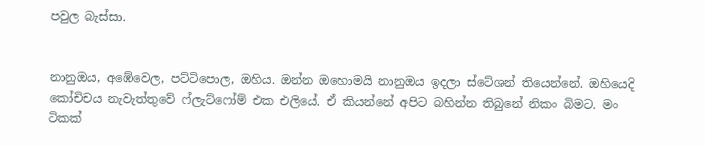පවුල බැස්සා.


නානුඔය, අඹේවෙල, පට්ටිපොල, ඔහිය. ඔන්න ඔහොමයි නානුඔය ඉදලා ස්ටේශන් තියෙන්නේ. ඔහියෙදි කෝචිචය නැවැත්තුවේ ෆ්ලැට්ෆෝම් එක එලියේ. ඒ කියන්නේ අපිට බහින්න තිබුනේ නිකං බිමට. මං ටිකක්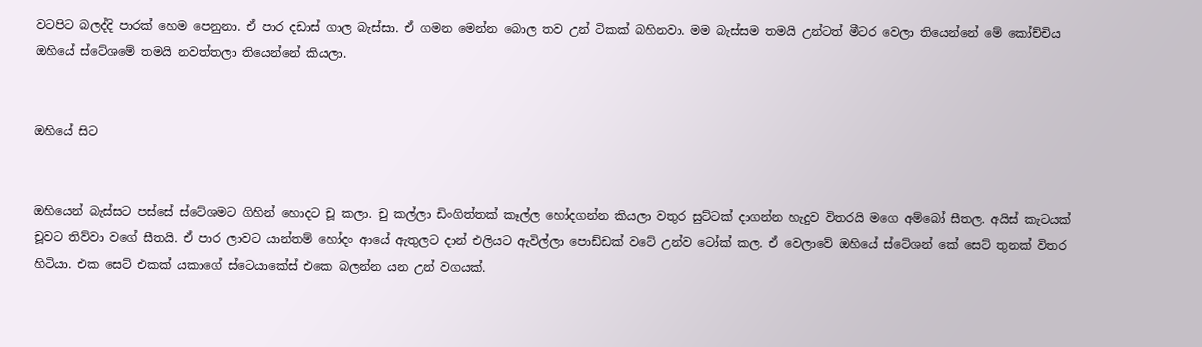වටපිට බලද්දි පාරක් හෙම පෙනුනා. ඒ පාර දඩාස් ගාල බැස්සා. ඒ ගමන මෙන්න බොල තව උන් ටිකක් බහිනවා. මම බැස්සම තමයි උන්ටත් මීටර වෙලා තියෙන්නේ මේ කෝච්චිය ඔහියේ ස්ටේශමේ තමයි නවත්තලා තියෙන්නේ කියලා.


ඔහියේ සිට


ඔහියෙන් බැස්සට පස්සේ ස්ටේශමට ගිහින් හොදට චූ කලා. චු කල්ලා ඩිංගිත්තක් කෑල්ල හෝදගන්න කියලා වතුර සුට්ටක් දාගන්න හැදුව විතරයි මගෙ අම්බෝ සීතල. අයිස් කැටයක් චූවට තිව්වා වගේ සීතයි. ඒ පාර ලාවට යාන්තම් හෝදං ආයේ ඇතුලට දාන් එලියට ඇවිල්ලා පොඩ්ඩක් වටේ උන්ව ටෝක් කල. ඒ වෙලාවේ ඔහියේ ස්ටේශන් කේ සෙට් තුනක් විතර හිටියා. එක සෙට් එකක් යකාගේ ස්ටෙයාකේස් එකෙ බලන්න යන උන් වගයක්.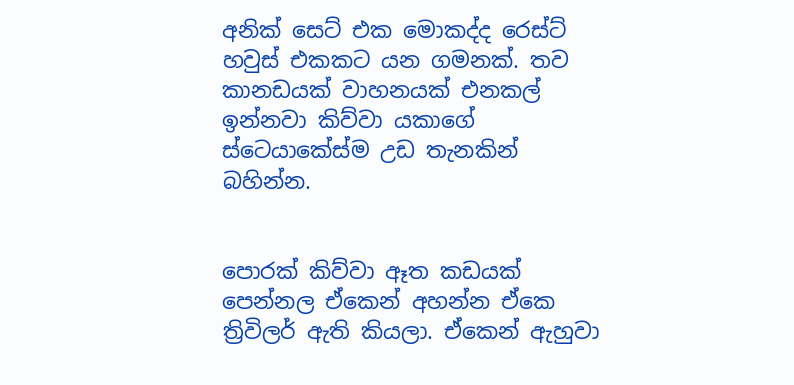අනික් සෙට් එක මොකද්ද රෙස්ට් හවුස් එකකට යන ගමනක්. තව කානඩයක් වාහනයක් එනකල් ඉන්නවා කිව්වා යකාගේ ස්ටෙයාකේස්ම උඩ තැනකින් බහින්න.


පොරක් කිව්වා ඈත කඩයක් පෙන්නල ඒකෙන් අහන්න ඒකෙ ත්‍රිවිලර් ඇති කියලා. ඒකෙන් ඇහුවා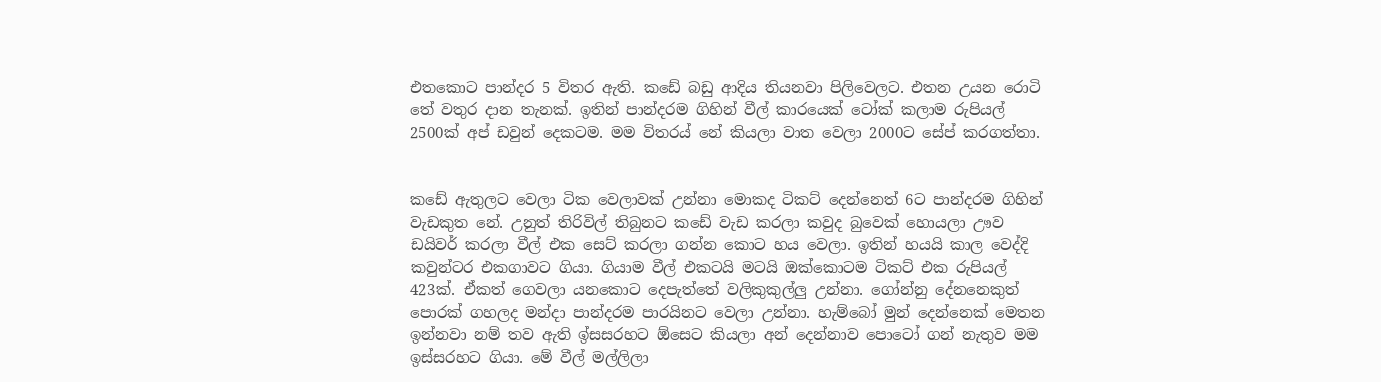එතකොට පාන්දර 5 විතර ඇති. කඩේ බඩු ආදිය තියනවා පිලිවෙලට. එතන උයන රොටි තේ වතුර දාන තැනක්. ඉතින් පාන්දරම ගිහින් වීල් කාරයෙක් ටෝක් කලාම රුපියල් 2500ක් අප් ඩවුන් දෙකටම. මම විතරය් නේ කියලා වාත වෙලා 2000ට සේප් කරගත්තා.


කඩේ ඇතුලට වෙලා ටික වෙලාවක් උන්නා මොකද ටිකට් දෙන්නෙත් 6ට පාන්දරම ගිහින් වැඩකුත නේ. උනුත් තිරිවිල් තිබුනට කඩේ වැඩ කරලා කවුද බුවෙක් හොයලා ඌව ඩයිවර් කරලා වීල් එක සෙට් කරලා ගන්න කොට හය වෙලා. ඉතින් හයයි කාල වෙද්දි කවුන්ටර එකගාවට ගියා. ගියාම වීල් එකටයි මටයි ඔක්කොටම ටිකට් එක රුපියල් 423ක්. ඒකත් ගෙවලා යනකොට දෙපැත්තේ වලිකුකුල්ලු උන්නා. ගෝන්නු දේනනෙකුත් පොරක් ගහලද මන්දා පාන්දරම පාරයිනට වෙලා උන්නා. හැම්බෝ මුන් දෙන්නෙක් මෙතන ඉන්නවා නම් තව ඇති ඉ්සසරහට ඕසෙට කියලා අන් දෙන්නාව පොටෝ ගන් නැතුව මම ඉස්සරහට ගියා. මේ වීල් මල්ලිලා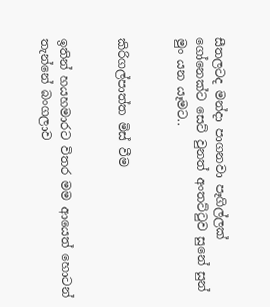සීතලටද මන්දා පාගනවා පෑගිල්ලක් ගෝනෙක්ට සෙට් වුනත් අංතට්ටුව සුනේ සුන් මුං යන යෑමට..


කිරිගල්පාත්ත මිස් වීම


ඉතින් හයහමාරට විතර මම ආයෙත් හොටන් තැන්නේ බංගලාව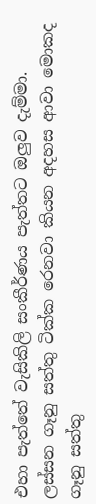එහා පැත්තේ වැසිකිලි සංකීර්ණය පැත්තට ඔලුව දැම්මා. ලස්සන ගෑනු සත්තු ටික්ක රෙනවා කියන අදහස ආවා මොකද ගෑනු සත්තු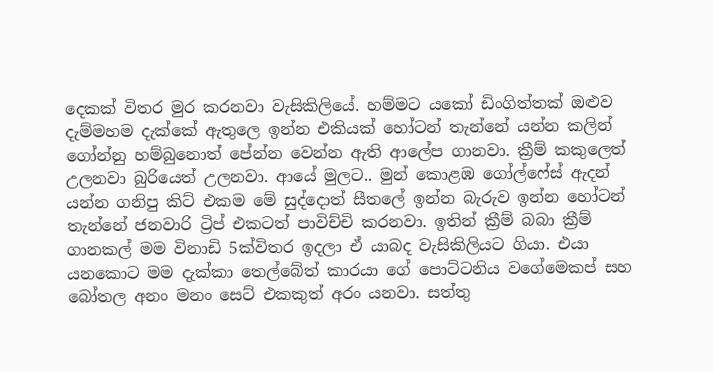දෙකක් විතර මුර කරනවා වැසිකිලියේ. හම්මට යකෝ ඩිංගිත්තක් ඔළුව දැම්මහම දැක්කේ ඇතුලෙ ඉන්න එකියක් හෝටන් තැන්නේ යන්න කලින් ගෝන්නු හම්බුනොත් පේන්න වෙන්න ඇති ආලේප ගානවා. ක්‍රීම් කකුලෙත් උලනවා බුරියෙත් උලනවා. ආයේ මුලට.. මුන් කොළඹ ගෝල්ෆේස් ඇදන් යන්න ගනිපු කිට් එකම මේ සුද්දොත් සීතලේ ඉන්න බැරුව ඉන්න හෝටන් තැන්නේ ජනවාරි ට්‍රිප් එකටත් පාවිච්චි කරනවා. ඉතින් ක්‍රීම් බබා ක්‍රීම් ගානකල් මම විනාඩි 5ක්විතර ඉදලා ඒ යාබද වැසිකිලියට ගියා. එයා යනකොට මම දැක්කා තෙල්බේත් කාරයා ගේ පොට්ටනිය වගේමෙකප් සහ බෝතල අනං මනං සෙට් එකකුත් අරං යනවා. සත්තු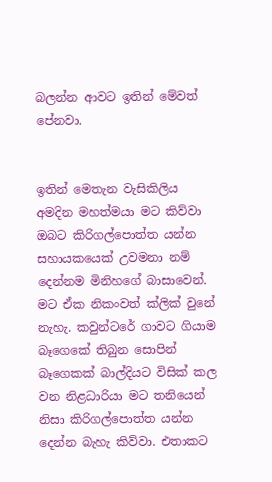බලන්න ආවට ඉතින් මේවත් පේනවා.


ඉතින් මෙතැන වැසිකිලිය අමදින මහත්මයා මට කිව්වා ඔබට කිරිගල්පොත්ත යන්න සහායකයෙක් උවමනා නම් දෙන්නම මිනිහගේ බාසාවෙන්. මට ඒක නිකංවත් ක්ලික් වුනේ නැහැ. කවුන්ටරේ ගාවට ගියාම බෑගෙකේ තිබුන සොපින් බෑගෙකක් බාල්දියට විසික් කල වන නිළධාරියා මට තනියෙන් නිසා කිරිගල්පොත්ත යන්න දෙන්න බැහැ කිව්වා. එතාකට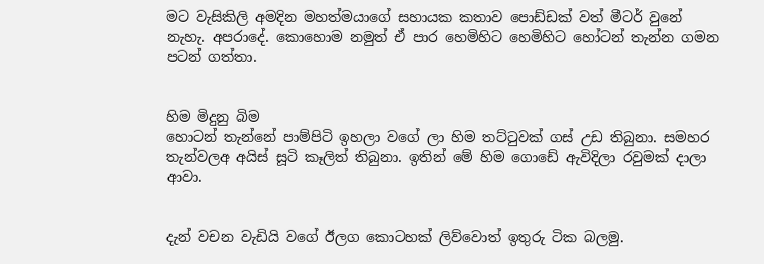මට වැසිකිලි අමදින මහත්මයාගේ සහායක කතාව පොඩ්ඩක් වත් මීටර් වුනේ නැහැ. අපරාදේ. කොහොම නමුත් ඒ පාර හෙමිහිට හෙමිහිට හෝටන් තැන්න ගමන පටන් ගත්තා.


හිම මිදුනු බිම
හොටන් තැන්නේ පාම්පිටි ඉහලා වගේ ලා හිම තට්ටුවක් ගස් උඩ තිබුනා. සමහර තැන්වලඅ අයිස් සූටි කෑලිත් තිබුනා. ඉතින් මේ හිම ගොඩේ ඇවිදිලා රවුමක් දාලා ආවා.


දැන් වචන වැඩියි වගේ ඊලග කොටහක් ලිව්වොත් ඉතුරු ටික බලමු.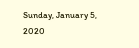Sunday, January 5, 2020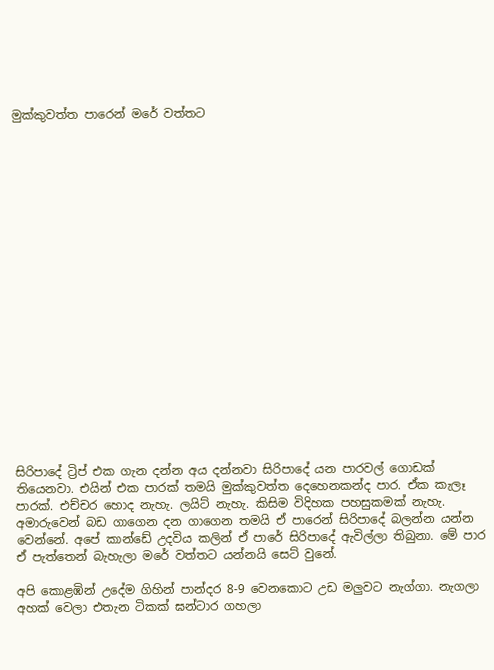මුක්කුවත්ත පාරෙන් මරේ වත්තට




















සිරිපාදේ ට්‍රිප් එක ගැන දන්න අය දන්නවා සිරිපාදේ යන පාරවල් ගොඩක් තියෙනවා. එයින් එක පාරක් තමයි මුක්කුවත්ත දෙහෙනකන්ද පාර. ඒක කැලෑ පාරක්. එච්චර හොද නැහැ. ලයිට් නැහැ. කිසිම විදිහක පහසුකමක් නැහැ. අමාරුවෙන් බඩ ගාගෙන දන ගාගෙන තමයි ඒ පාරෙන් සිරිපාදේ බලන්න යන්න වෙන්නේ. අපේ කාන්ඩේ උදවිය කලින් ඒ පාරේ සිරිපාදේ ඇවිල්ලා තිබුනා. මේ පාර ඒ පැත්තෙන් බැහැලා මරේ වත්තට යන්නයි සෙට් වුනේ.

අපි කොළඹින් උදේම ගිහින් පාන්දර 8-9 වෙනකොට උඩ මලුවට නැග්ගා. නැගලා අහක් වෙලා එතැන ටිකක් ඝන්ටාර ගහලා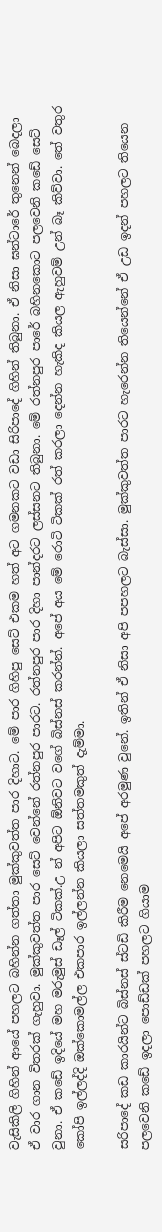වැසිකිලි ගිහින් ආයේ පහලට බහින්න ගත්තා මුක්කුවත්ත පාර දිහාට. මේ පාර ගිහිපු සෙට් එකම හත් අට ගමනකට වඩා සිරිපාදේ ගිහින් තිබුනා. ඒ නිසා ඝන්ටාරේ තුනෙන් බෙදලා ඒ වාර ගාන විතරක් ගැහුවා. මුක්කුවත්ත පාර සෙට් වෙන්නේ රත්නපුර පාරට. රත්නපුර පාර දිහා පාන්දරට ලස්සනට තිබුනා. මේ රත්නපුර පාරේ බහිනකොට පලවෙනි කඩේ සෙට් වුනා. ඒ කඩේ ඉදියේ මහ මරුමුස් ඩෑල් ටිකක්.උ න් අපිට ඕනිවට වගේ බිස්නස් කරන්න්. අපේ අය මේ රොටි ටිකක් රත් කරලා දෙන්න හැකිද කියල ඇහුවම් උන් බෑ කිව්වා. තේ වතුර කෝපි ඉල්ලද්දි ඔක්කොමල්ල එකපාර ඉල්ලන්න කියලා සත්තමකුත් දැම්මා.

සරිපාදේ කඩ කාරයින්ට බිස්නස් ස්ටඩි කිරීම නෙමෙයි අපේ අරමුණ වුනේ. ඉතින් ඒ නිසා අපි පපහලට බැස්සා. මුක්කුවත්ත පාරට හැරෙන්න තියෙන්නේ ඒ උඩ ඉදන් පහලට තියෙන පලවෙනි කඩේ ඉදලා පොඩ්ඩක් පහලට ගියාම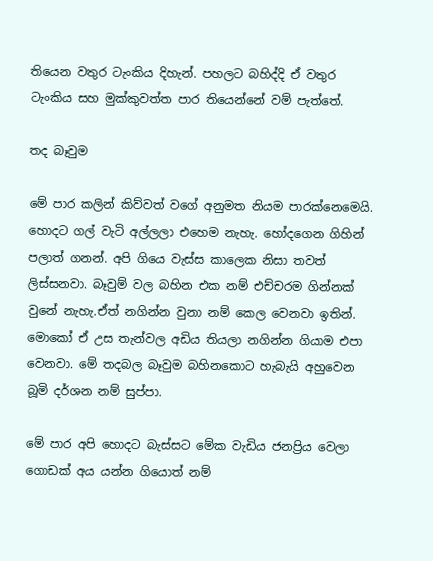තියෙන වතුර ටැංකිය දිහැන්. පහලට බහිද්දි ඒ වතුර ටැංකිය සහ මුක්කුවත්ත පාර තියෙන්නේ වම් පැත්තේ.

තද බෑවුම

මේ පාර කලින් කිව්වත් වගේ අනුමත නියම පාරක්නෙමෙයි. හොදට ගල් වැටි අල්ලලා එහෙම නැහැ. හෝදගෙන ගිහින් පලාත් ගනන්. අපි ගියෙ වැස්ස කාලෙක නිසා තවත් ලිස්සනවා. බෑවුම් වල බහින එක නම් එච්චරම ගින්නක් වුනේ නැහැ.ඒත් නගින්න වුනා නම් කෙල වෙනවා ඉතින්. මොකෝ ඒ උස තැන්වල අඩිය තියලා නගින්න ගියාම එපා වෙනවා. මේ තදබල බෑවුම බහිනකොට හැබැයි අහුවෙන බූමි දර්ශන නම් සුප්පා.

මේ පාර අපි හොදට බැස්සට මේක වැඩිය ජනප්‍රිය වෙලා ගොඩක් අය යන්න ගියොත් නම්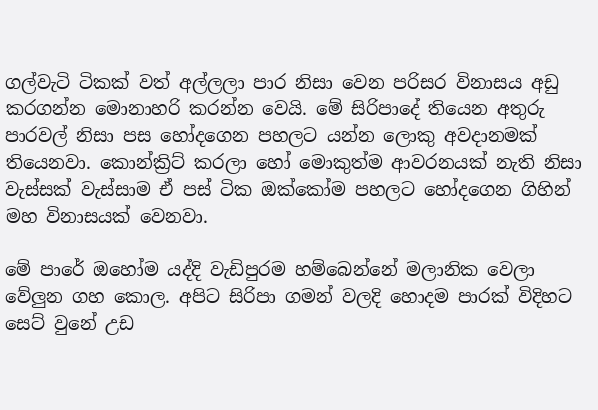ගල්වැටි ටිකක් වත් අල්ලලා පාර නිසා වෙන පරිසර විනාසය අඩු කරගන්න මොනාහරි කරන්න වෙයි. මේ සිරිපාදේ තියෙන අතුරු පාරවල් නිසා පස හෝදගෙන පහලට යන්න ලොකු අවදානමක් තියෙනවා. කොන්ක්‍රිට් කරලා හෝ මොකුත්ම ආවරනයක් නැති නිසා වැස්සක් වැස්සාම ඒ පස් ටික ඔක්කෝම පහලට හෝදගෙන ගිහින් මහ විනාසයක් වෙනවා.

මේ පාරේ ඔහෝම යද්දි වැඩිපුරම හම්බෙන්නේ මලානික වෙලා වේලුන ගහ කොල. අපිට සිරිපා ගමන් වලදි හොදම පාරක් විදිහට සෙට් වුනේ උඩ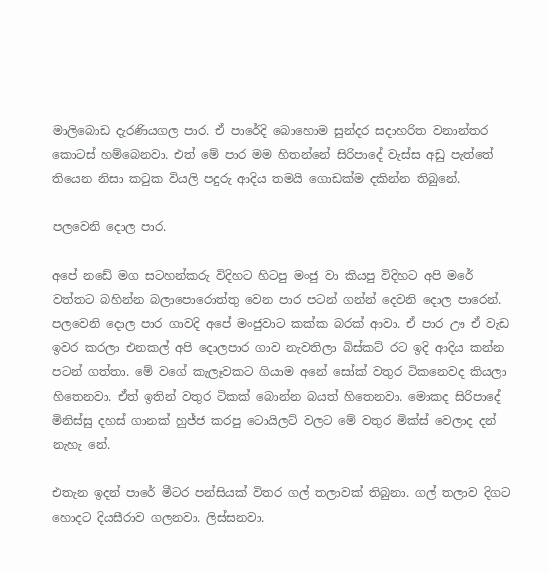මාලිබොඩ දැරණියගල පාර. ඒ පාරේදි බොහොම සුන්දර සදාහරිත වනාන්තර කොටස් හම්බෙනවා. එත් මේ පාර මම හිතන්නේ සිරිපාදේ වැස්ස අඩු පැත්තේ තියෙන නිසා කටුක වියලි පදුරු ආදිය තමයි ගොඩක්ම දකින්න තිබුනේ.

පලවෙනි දොල පාර.

අපේ නඩේ මග සටහන්කරු විදිහට හිටපු මංජු වා කියපු විදිහට අපි මරේ වත්තට බහින්න බලාපොරොත්තු වෙන පාර පටන් ගන්න් දෙවනි දොල පාරෙන්. පලවෙනි දොල පාර ගාවදි අපේ මංජුවාට කක්ක බරක් ආවා. ඒ පාර ඌ ඒ වැඩ ඉවර කරලා එනකල් අපි දොලපාර ගාව නැවතිලා බිස්කට් රට ඉදි ආදිය කන්න පටන් ගත්තා. මේ වගේ කැලෑවකට ගියාම අනේ සෝක් වතුර ටිකනෙවද කියලා හිතෙනවා. ඒත් ඉතින් වතුර ටිකක් බොන්න බයත් හිතෙනවා. මොකද සිරිපාදේ මිනිස්සු දහස් ගානක් හුජ්ජ කරපු ටොයිලට් වලට මේ වතුර මික්ස් වෙලාද දන් නැහැ නේ.

එතැන ඉදන් පාරේ මීටර පන්සියක් විතර ගල් තලාවක් තිබුනා. ගල් තලාව දිගට හොදට දියසීරාව ගලනවා. ලිස්සනවා.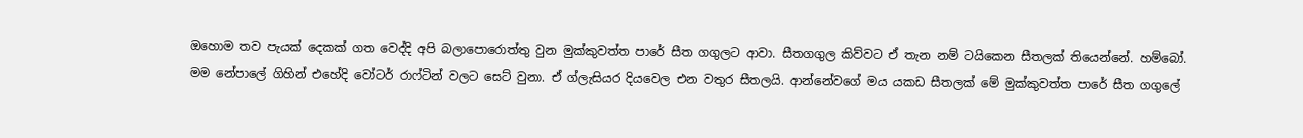ඔහොම තව පැයක් දෙකක් ගත වෙද්දි අපි බලාපොරොත්තු වුන මුක්කුවත්ත පාරේ සීත ගගුලට ආවා. සීතගගුල කිව්වට ඒ තැන නම් ටයිකෙන සීතලක් තියෙන්නේ. හම්බෝ. මම නේපාලේ ගිහින් එහේදි වෝටර් රාෆ්ටින් වලට සෙට් වුනා. ඒ ග්ලැසියර දියවෙල එන වතුර සීතලයි. ආන්නේවගේ මය යකඩ සීතලක් මේ මුක්කුවත්ත පාරේ සීත ගගුලේ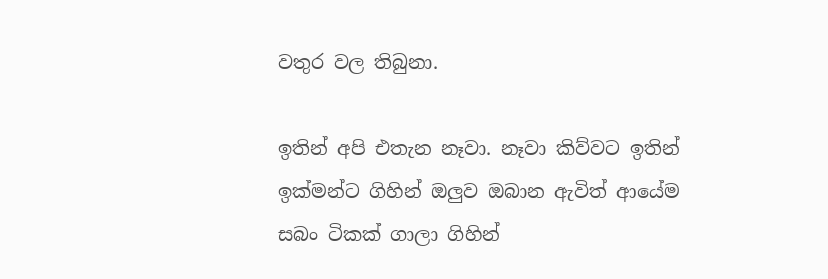වතුර වල තිබුනා.

ඉතින් අපි එතැන නෑවා. නෑවා කිව්වට ඉතින් ඉක්මන්ට ගිහින් ඔලුව ඔබාන ඇවිත් ආයේම සබං ටිකක් ගාලා ගිහින්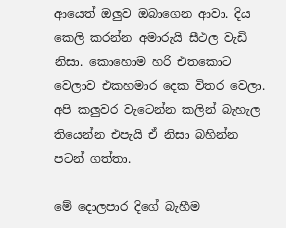ආයෙත් ඔලුව ඔබාගෙන ආවා. දිය කෙලි කරන්න අමාරුයි සීථල වැඩි නිසා. කොහොම හරි එතකොට වෙලාව එකහමාර දෙක විතර වෙලා. අපි කලුවර වැටෙන්න කලින් බැහැල තියෙන්න එපැයි ඒ නිසා බහින්න පටන් ගත්තා.

මේ දොලපාර දිගේ බැහීම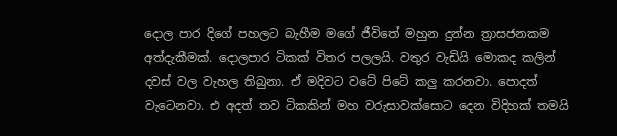දොල පාර දිගේ පහලට බැහීම මගේ ජීවිතේ මහුන දුන්න ත්‍රාසජනකම අත්දැකීමක්. දොලපාර ටිකක් විතර පලලයි. වතුර වැඩියි මොකද කලින් දවස් වල වැහල තිබුනා. ඒ මදිවට වටේ පිටේ කලු කරනවා. පොදත් වැටෙනවා. එ අදත් තව ටිකකින් මහ වරුසාවක්සොට දෙන විදිහක් තමයි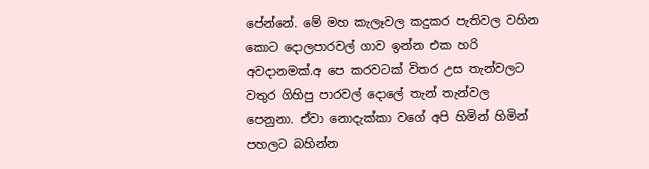පේන්නේ. මේ මහ කැලෑවල කදුකර පැතිවල වහින කොට දොලපාරවල් ගාව ඉන්න එක හරි අවදානමක්.අ පෙ කරවටක් විතර උස තැන්වලට වතුර ගිහිපු පාරවල් දොලේ තැන් තැන්වල පෙනුනා. ඒවා නොදැක්කා වගේ අපි හිමින් හිමින් පහලට බහින්න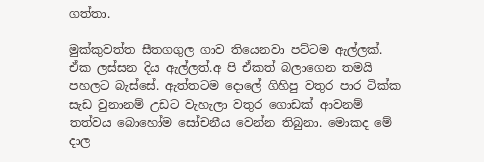ගත්තා.

මුක්කුවත්ත සීතගගුල ගාව තියෙනවා පට්ටම ඇල්ලක්. ඒක ලස්සන දිය ඇල්ලත්.අ පි ඒකත් බලාගෙන තමයි පහලට බැස්සේ. ඇත්තටම දොලේ ගිහිපු වතුර පාර ටික්ක සැඩ වුනානම් උඩට වැහැලා වතුර ගොඩක් ආවනම් තත්වය බොහෝම සෝචනීය වෙන්න තිබුනා. මොකද මේ දාල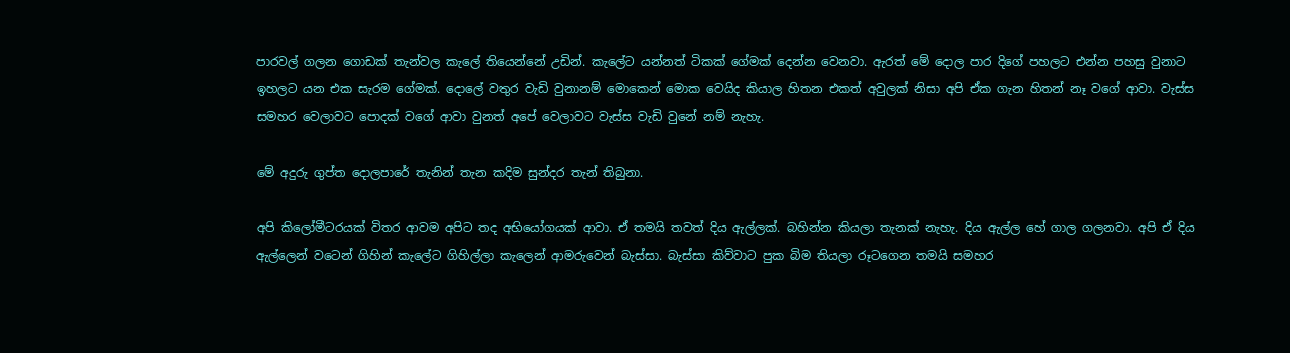පාරවල් ගලන ගොඩක් තැන්වල කැලේ තියෙන්නේ උඩින්. කැලේට යන්නත් ටිකක් ගේමක් දෙන්න වෙනවා. ඇරත් මේ දොල පාර දිගේ පහලට එන්න පහසු වුනාට ඉහලට යන එක සැරම ගේමක්. දොලේ වතුර වැඩි වුනානම් මොකෙන් මොක වෙයිද කියාල හිතන එකත් අවුලක් නිසා අපි ඒක ගැන හිතන් නෑ වගේ ආවා. වැස්ස සමහර වෙලාවට පොදක් වගේ ආවා වුනත් අපේ වෙලාවට වැස්ස වැඩි වුනේ නම් නැහැ.

මේ අදුරු ගුප්ත දොලපාරේ තැනින් තැන කදිම සුන්දර තැන් තිබුනා.

අපි කිලෝමීටරයක් විතර ආවම අපිට තද අභියෝගයක් ආවා. ඒ තමයි තවත් දිය ඇල්ලක්. බහින්න කියලා තැනක් නැහැ. දිය ඇල්ල හේ ගාල ගලනවා. අපි ඒ දිය ඇල්ලෙන් වටෙන් ගිහින් කැලේට ගිහිල්ලා කැලෙන් ආමරුවෙන් බැස්සා. බැස්සා කිව්වාට පුක බිම තියලා රූටගෙන තමයි සමහර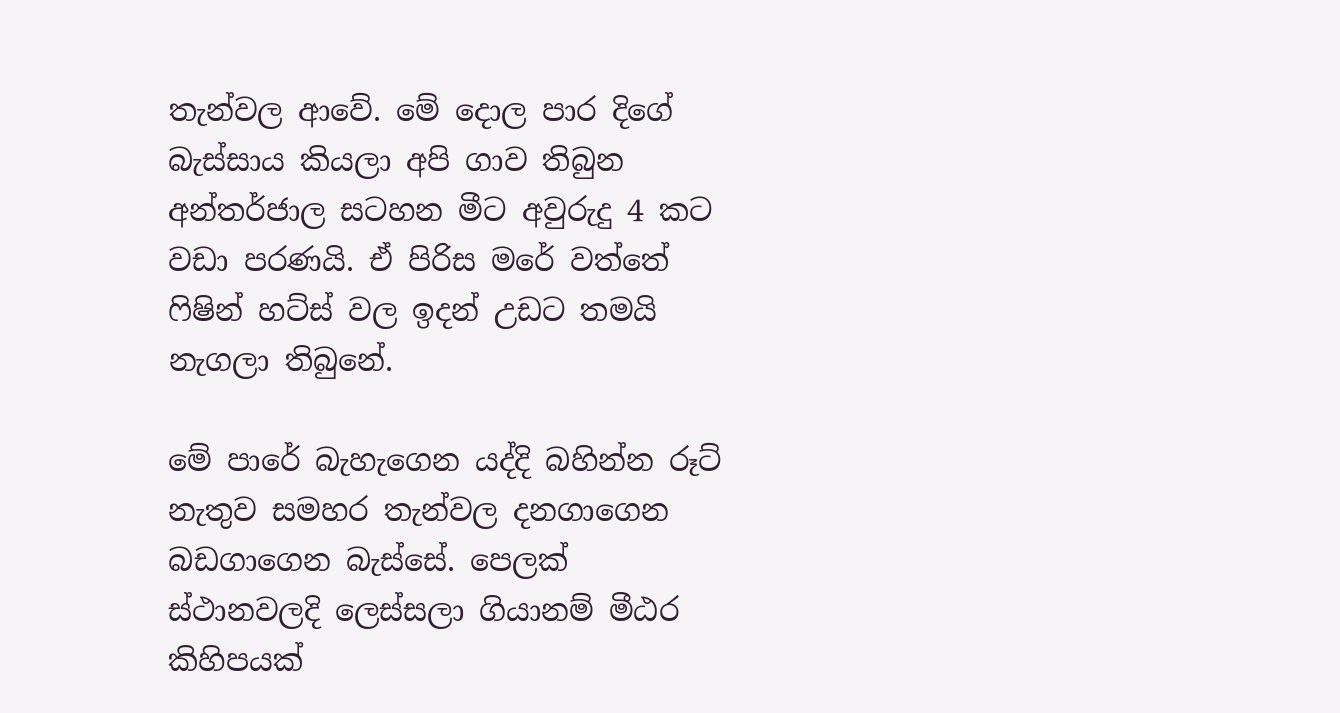තැන්වල ආවේ. මේ දොල පාර දිගේ බැස්සාය කියලා අපි ගාව තිබුන අන්තර්ජාල සටහන මීට අවුරුදු 4 කට වඩා පරණයි. ඒ පිරිස මරේ වත්තේ ෆිෂින් හට්ස් වල ඉදන් උඩට තමයි නැගලා තිබුනේ.

මේ පාරේ බැහැගෙන යද්දි බහින්න රූට් නැතුව සමහර තැන්වල දනගාගෙන බඩගාගෙන බැස්සේ. පෙලක් ස්ථානවලදි ලෙස්සලා ගියානම් මීඨර කිහිපයක්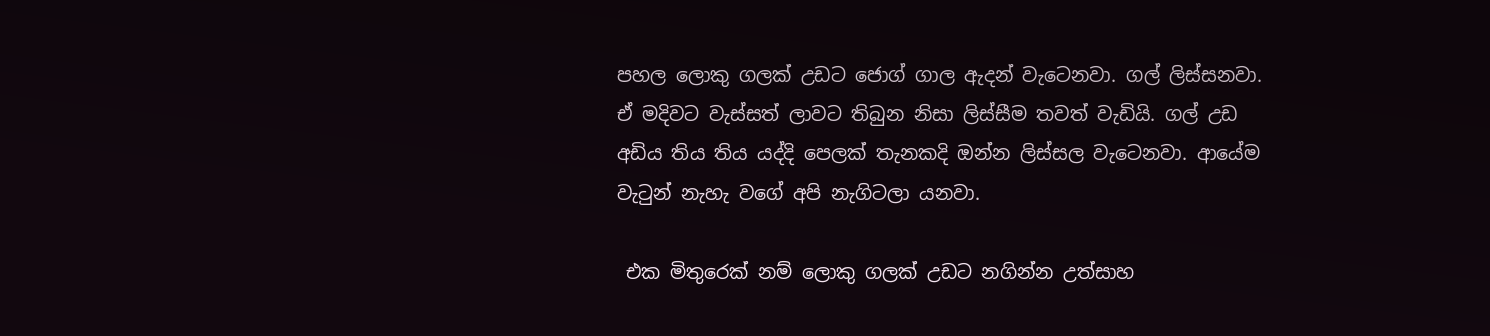පහල ලොකු ගලක් උඩට ජොග් ගාල ඇදන් වැටෙනවා. ගල් ලිස්සනවා. ඒ මදිවට වැස්සත් ලාවට තිබුන නිසා ලිස්සීම තවත් වැඩියි. ගල් උඩ අඩිය තිය තිය යද්දි පෙලක් තැනකදි ඔන්න ලිස්සල වැටෙනවා. ආයේම වැටුන් නැහැ වගේ අපි නැගිටලා යනවා.

 එක මිතුරෙක් නම් ලොකු ගලක් උඩට නගින්න උත්සාහ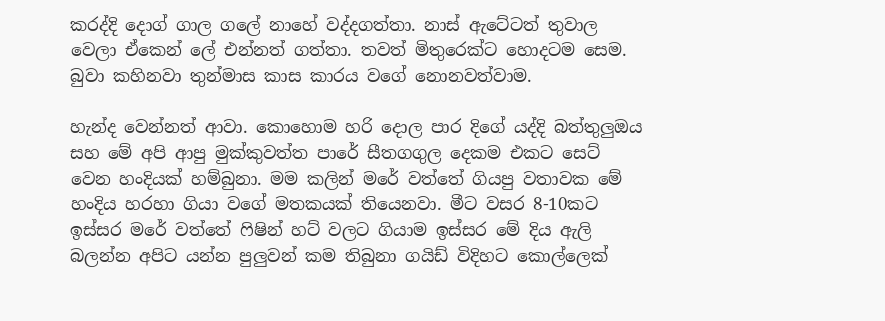කරද්දි දොග් ගාල ගලේ නාහේ වද්දගත්තා. නාස් ඇටේටත් තුවාල වෙලා ඒකෙන් ලේ එන්නත් ගත්තා. තවත් මිතුරෙක්ට හොදටම සෙම. බුවා කහිනවා තුන්මාස කාස කාරය වගේ නොනවත්වාම.

හැන්ද වෙන්නත් ආවා. කොහොම හරි දොල පාර දිගේ යද්දි බත්තුලුඔය සහ මේ අපි ආපු මුක්කුවත්ත පාරේ සීතගගුල දෙකම එකට සෙට් වෙන හංදියක් හම්බුනා. මම කලින් මරේ වත්තේ ගියපු වතාවක මේ හංදිය හරහා ගියා වගේ මතකයක් තියෙනවා. මීට වසර 8-10කට ඉස්සර මරේ වත්තේ ෆිෂින් හට් වලට ගියාම ඉස්සර මේ දිය ඇලි බලන්න අපිට යන්න පුලුවන් කම තිබුනා ගයිඩ් විදිහට කොල්ලෙක්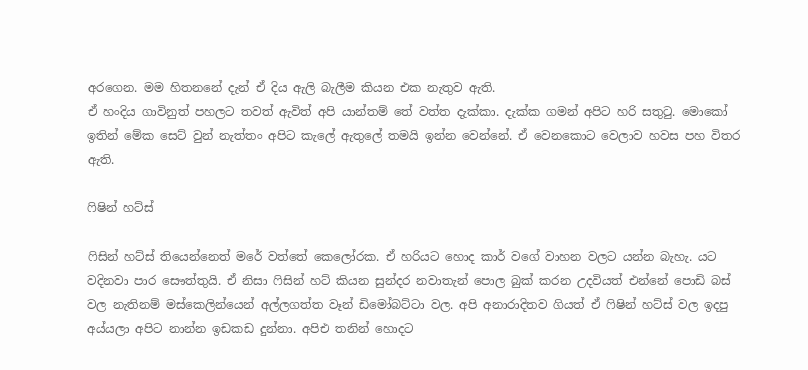අරගෙන. මම හිතනනේ දැන් ඒ දිය ඇලි බැලීම කියන එක නැතුව ඇති.
ඒ හංදිය ගාවිනුත් පහලට තවත් ඇවිත් අපි යාන්තම් තේ වත්ත දැක්කා. දැක්ක ගමන් අපිට හරි සතුටු. මොකෝ ඉතින් මේක සෙට් වුන් නැත්තං අපිට කැලේ ඇතුලේ තමයි ඉන්න වෙන්නේ. ඒ වෙනකොට වෙලාව හවස පහ විතර ඇති.

ෆිෂින් හට්ස්

ෆිසින් හට්ස් තියෙන්නෙත් මරේ වත්තේ කෙලෝරක. ඒ හරියට හොද කාර් වගේ වාහන වලට යන්න බැහැ. යට වදිනවා පාර සෞත්තුයි. ඒ නිසා ෆිසින් හට් කියන සුන්දර නවාතැන් පොල බුක් කරන උදවියත් එන්නේ පොඩි බස් වල නැතිනම් මස්කෙලින්යෙන් අල්ලගත්ත වෑන් ඩිමෝබට්ටා වල. අපි අනාරාදිතව ගියත් ඒ ෆිෂින් හට්ස් වල ඉදපු අය්යලා අපිට නාන්න ඉඩකඩ දුන්නා. අපිඑ තනින් හොදට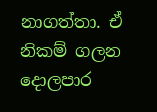නාගත්තා. ඒ නිකම් ගලන දොලපාර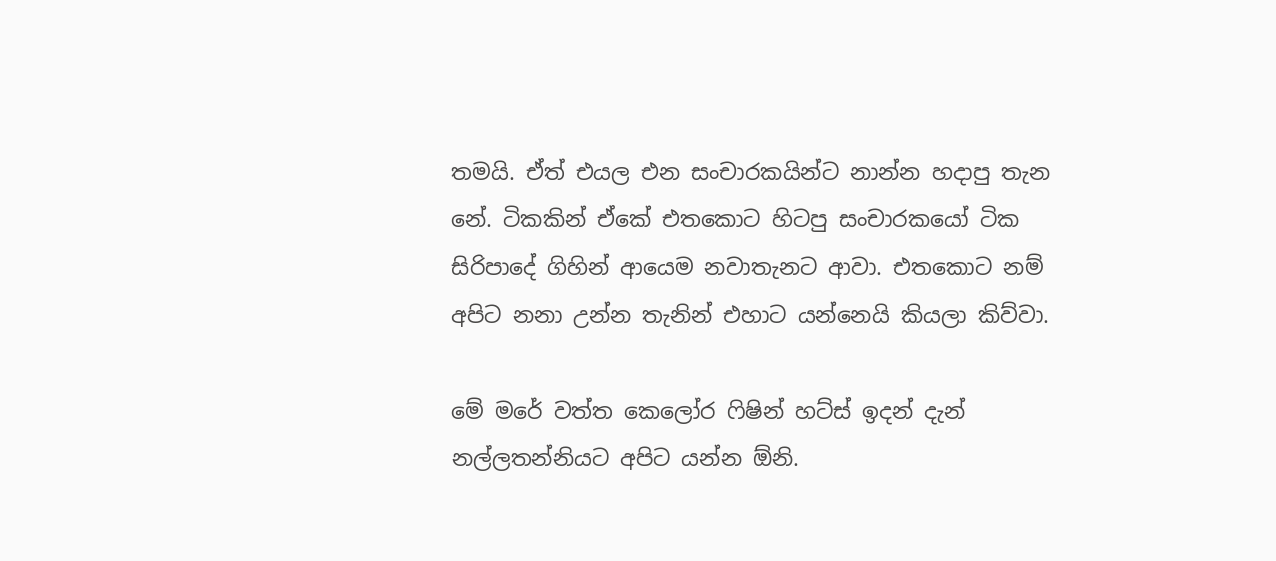තමයි. ඒත් එයල එන සංචාරකයින්ට නාන්න හදාපු තැන නේ. ටිකකින් ඒකේ එතකොට හිටපු සංචාරකයෝ ටික සිරිපාදේ ගිහින් ආයෙම නවාතැනට ආවා. එතකොට නම් අපිට නනා උන්න තැනින් එහාට යන්නෙයි කියලා කිව්වා.

මේ මරේ වත්ත කෙලෝර ෆිෂින් හට්ස් ඉදන් දැන් නල්ලතන්නියට අපිට යන්න ඕනි.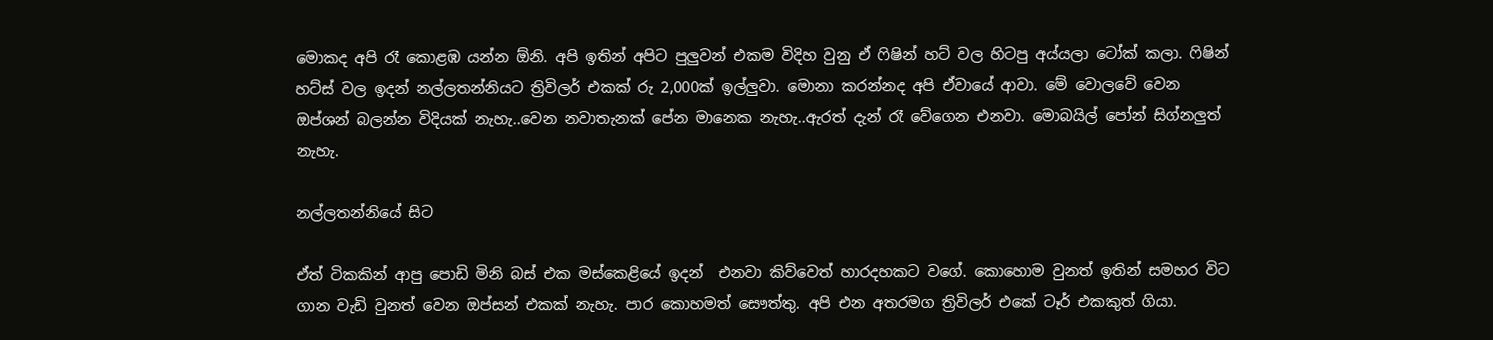මොකද අපි රෑ කොළඹ යන්න ඕනි. අපි ඉතින් අපිට පුලුවන් එකම විදිහ වුනු ඒ ෆිෂින් හට් වල හිටපු අය්යලා ටෝක් කලා. ෆිෂින් හට්ස් වල ඉදන් නල්ලතන්නියට ත්‍රිවිලර් එකක් රු 2,000ක් ඉල්ලුවා. මොනා කරන්නද අපි ඒවායේ ආවා. මේ වොලවේ වෙන ඔප්ශන් බලන්න විදියක් නැහැ..වෙන නවාතැනක් පේන මානෙක නැහැ..ඇරත් දැන් රෑ වේගෙන එනවා. මොබයිල් පෝන් සිග්නලුත් නැහැ.

නල්ලතන්නියේ සිට

ඒත් ටිකකින් ආපු පොඩි මිනි බස් එක මස්කෙළියේ ඉදන්  එනවා කිව්වෙත් හාරදහකට වගේ. කොහොම වුනත් ඉතින් සමහර විට ගාන වැඩි වුනත් වෙන ඔප්සන් එකක් නැහැ. පාර කොහමත් සෞත්තු. අපි එන අතරමග ත්‍රිවිලර් එකේ ටෑර් එකකුත් ගියා.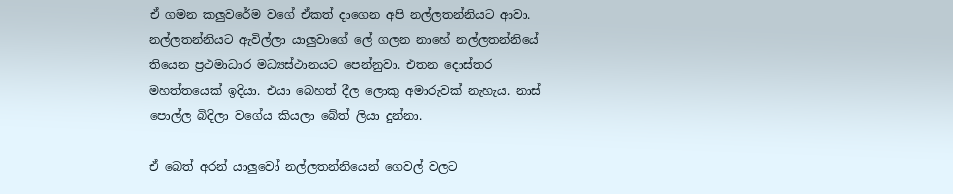ඒ ගමන කලුවරේම වගේ ඒකත් දාගෙන අපි නල්ලතන්නියට ආවා. නල්ලතන්නියට ඇවිල්ලා යාලුවාගේ ලේ ගලන නාහේ නල්ලතන්නියේ තියෙන ප්‍රථමාධාර මධ්‍යස්ථානයට පෙන්නුවා. එතන දොස්තර මහත්තයෙක් ඉදියා. එයා බෙහත් දීල ලොකු අමාරුවක් නැහැය. නාස් පොල්ල බිදිලා වගේය කියලා බේත් ලියා දුන්නා.

ඒ බෙත් අරන් යාලුවෝ නල්ලතන්නියෙන් ගෙවල් වලට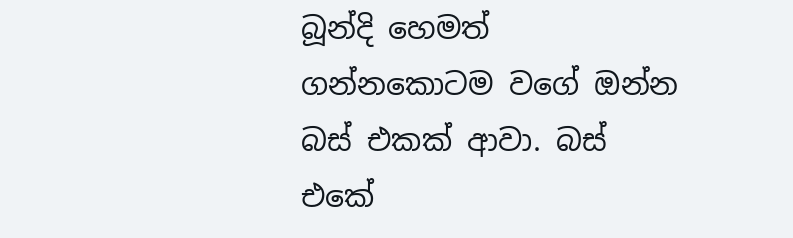බූන්දි හෙමත් ගන්නකොටම වගේ ඔන්න බස් එකක් ආවා. බස් එකේ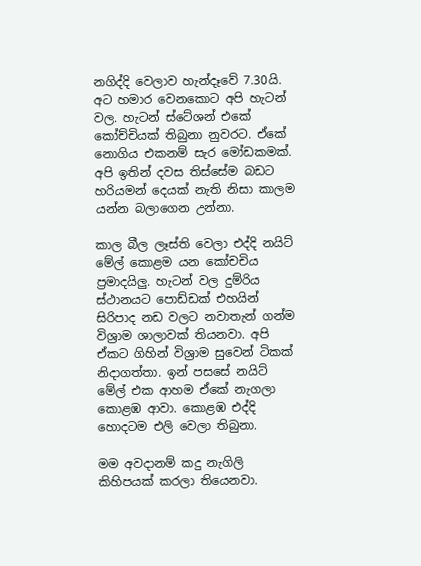නගිද්දි වෙලාව හැන්දෑවේ 7.30යි. අට හමාර වෙනකොට අපි හැටන් වල. හැටන් ස්ටේශන් එකේ කෝච්චියක් තිබුනා නුවරට. ඒකේ නොගිය එකනම් සැර මෝඩකමක්. අපි ඉතින් දවස තිස්සේම බඩට හරියමන් දෙයක් නැති නිසා කාලම යන්න බලාගෙන උන්නා.

කාල බීල ලෑස්ති වෙලා එද්දි නයිට් මේල් කොළම යන කෝචචිය ප්‍රමාදයිලු. හැටන් වල දුම්රිය ස්ථානයට පොඩ්ඩක් එහයින් සිරිපාද නඩ වලට නවාතැන් ගන්ම විශ්‍රාම ශාලාවක් තියනවා. අපි ඒකට ගිහින් විශ්‍රාම සුවෙන් ටිකක් නිදාගත්තා. ඉන් පසසේ නයිට් මේල් එක ආහම ඒකේ නැගලා කොළඹ ආවා. කොළඹ එද්දි හොදටම එලි වෙලා තිබුනා.

මම අවදානම් කදු නැගිලි කිහිපයක් කරලා තියෙනවා.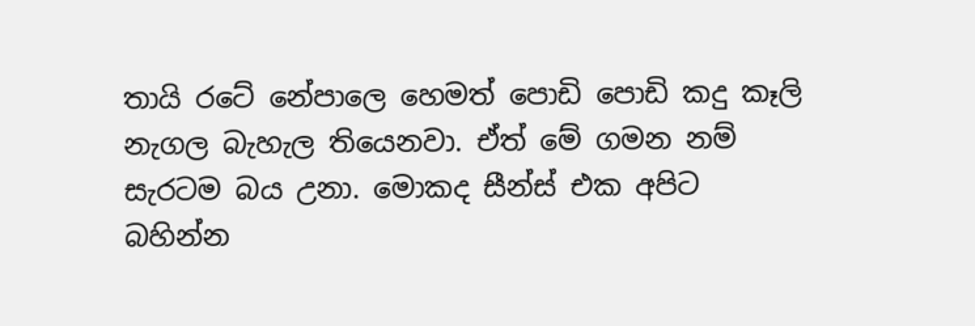තායි රටේ නේපාලෙ හෙමත් පොඩි පොඩි කදු කෑලි නැගල බැහැල තියෙනවා. ඒත් මේ ගමන නම් සැරටම බය උනා. මොකද සීන්ස් එක අපිට බහින්න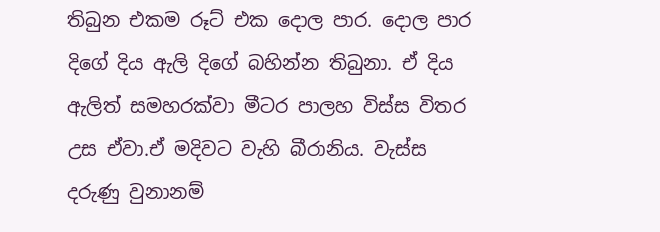තිබුන එකම රූට් එක දොල පාර. දොල පාර දිගේ දිය ඇලි දිගේ බහින්න තිබුනා. ඒ දිය ඇලිත් සමහරක්වා මීටර පාලහ විස්ස විතර උස ඒවා.ඒ මදිවට වැහි බීරානිය. වැස්ස දරුණු වුනානම්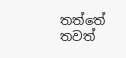තත්තේ තවත්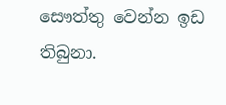සෞත්තු වෙන්න ඉඩ තිබුනා.